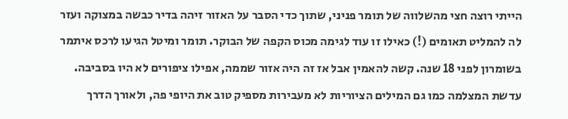הייתי רוצה חצי מהשלווה של תומר פניני, שתוך כדי הסבר על האזור זיהה בדיר כבשה במצוקה ועזר לה להמליט תאומים (!) כאילו זו עוד לגימה מכוס הקפה של הבוקר. תומר ומיטל הגיעו לרכס איתמר בשומרון לפני 18 שנה. קשה להאמין אבל אז זה היה אזור שממה, אפילו ציפורים לא היו בסביבה.
עדשת המצלמה כמו גם המילים הציוריות לא מעבירות מספיק טוב את היופי פה, ולאורך הדרך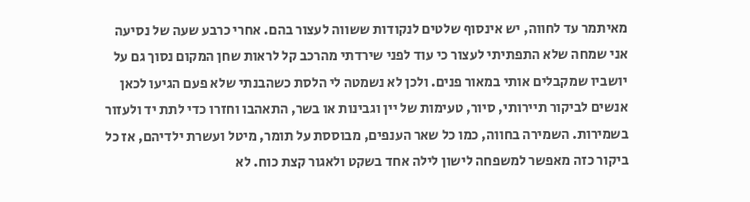מאיתמר עד לחווה, יש אינסוף שלטים לנקודות ששווה לעצור בהם. אחרי כרבע שעה של נסיעה אני שמחה שלא התפתיתי לעצור כי עוד לפני שירדתי מהרכב קל לראות שחן המקום נסוך גם על יושביו שמקבלים אותי במאור פנים. ולכן לא נשמטה לי הלסת כשהבנתי שלא פעם הגיעו לכאן אנשים לביקור תיירותי, סיור, טעימות של יין וגבינות או בשר, התאהבו וחזרו כדי לתת יד ולעזור בשמירות. השמירה בחווה, כמו כל שאר הענפים, מבוססת על תומר, מיטל ועשרת ילדיהם, אז כל ביקור כזה מאפשר למשפחה לישון לילה אחד בשקט ולאגור קצת כוח. לא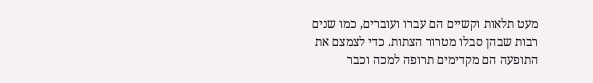מעט תלאות וקשיים הם עברו ועוברים, כמו שנים רבות שבהן סבלו מטרור הצתות. כדי לצמצם את התופעה הם מקדימים תרופה למכה וכבר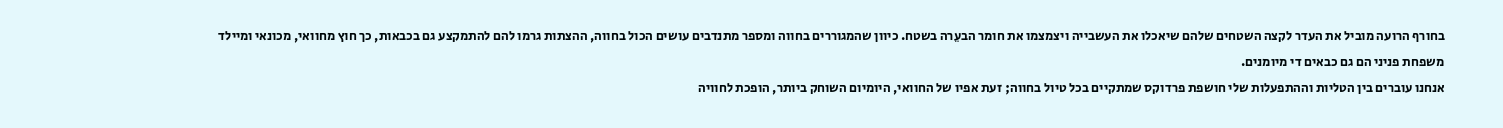בחורף הרועה מוביל את העדר לקצה השטחים שלהם שיאכלו את העשבייה ויצמצמו את חומר הבעֵרה בשטח. כיוון שהמגוררים בחווה ומספר מתנדבים עושים הכול בחווה, ההצתות גרמו להם להתמקצע גם בכבאות, כך חוץ מחוואי, מכונאי ומיילד משפחת פניני הם גם כבאים די מיומנים.
אנחנו עוברים בין הטליות וההתפעלות שלי חושפת פרדוקס שמתקיים בכל טיול בחווה; זעת אפיו של החוואי, היומיום השוחק ביותר, הופכת לחוויה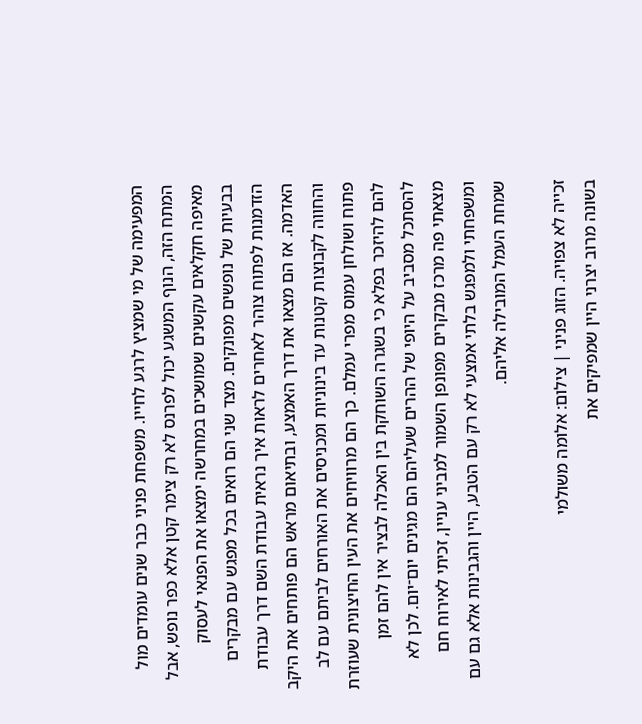המפעימה של מי שמציץ לרגע לחייו. משפחת פניני כבר שנים עומדים מול המתח הזה, הנוף המשגע יכול לפרנס לא רק צימר קטן אלא כפר נופש, אבל מאיפה חקלאים עקשנים שמושכים במחרשה ימצאו את הפנאי לעסוק בבעיות של נופשים מפונקים. מצד שני הם רואים בכל מפגש עם מבקרים הזדמנות לפתוח צוהר לאחרים לראות איך נראית עבודת השם דרך עבודת האדמה. אז הם מצאו את דרך האמצע, ובתיאום מראש הם פותחים את היקב והחווה לקבוצות קטנות עד בינוניות ומכניסים את האורחים לביתם עם לב פתוח ושולחן עמוס מפרי עמלם. כך הם מרוויחים את העין החיצונית שעוזרת להם להיזכר בפלא כי בשגרה השוחקת בין האכלה לבציר אין להם זמן להסתכל מסביב על היופי של ההרים שעליהם הם מגינים יום־יום. לכן לא מצאתי פה מרכז מבקרים מפונפן השמור למביני עניין, זכיתי לאירוח חם ומשפחתי ולמפגש בלתי אמצעי לא רק עם הטבע, היין והגבינות אלא גם עם שמחת העמל המובילה אליהם.

זכייה לא צפויה. הזוג פניני | צילום: אלומה משולמי
בשונה מרוב יצרני היין שמפיקים את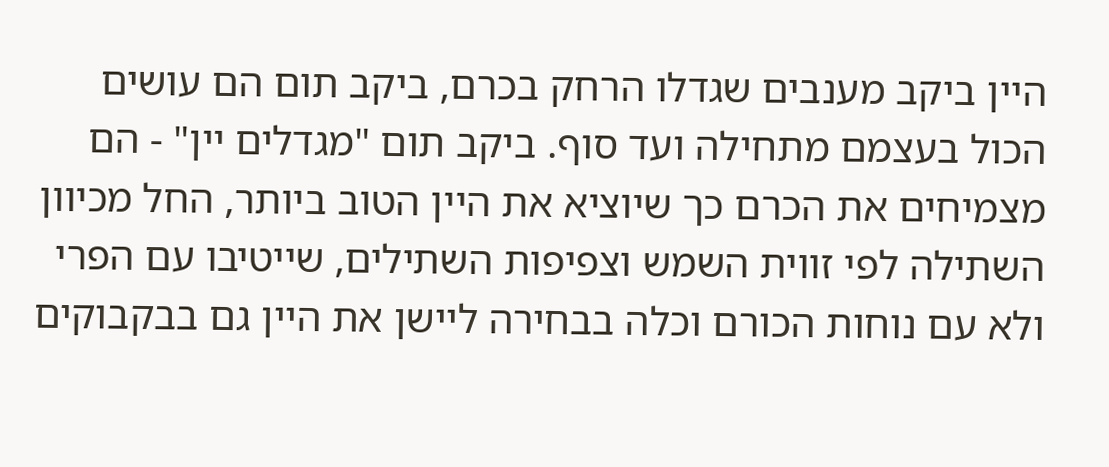היין ביקב מענבים שגדלו הרחק בכרם, ביקב תום הם עושים הכול בעצמם מתחילה ועד סוף. ביקב תום "מגדלים יין" - הם מצמיחים את הכרם כך שיוציא את היין הטוב ביותר, החל מכיוון השתילה לפי זווית השמש וצפיפות השתילים, שייטיבו עם הפרי ולא עם נוחות הכורם וכלה בבחירה ליישן את היין גם בבקבוקים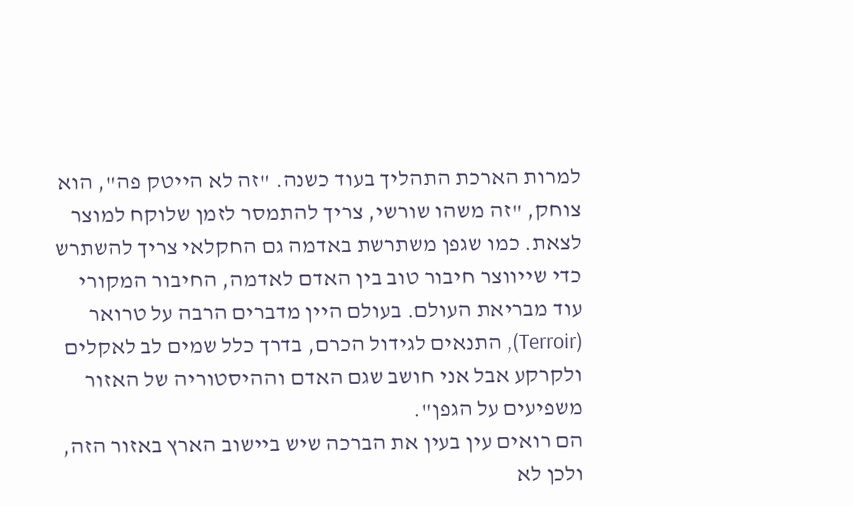למרות הארכת התהליך בעוד כשנה. "זה לא הייטק פה", הוא צוחק, "זה משהו שורשי, צריך להתמסר לזמן שלוקח למוצר לצאת. כמו שגפן משתרשת באדמה גם החקלאי צריך להשתרש כדי שייווצר חיבור טוב בין האדם לאדמה, החיבור המקורי עוד מבריאת העולם. בעולם היין מדברים הרבה על טרואר (Terroir), התנאים לגידול הכרם, בדרך כלל שמים לב לאקלים ולקרקע אבל אני חושב שגם האדם וההיסטוריה של האזור משפיעים על הגפן".
הם רואים עין בעין את הברכה שיש ביישוב הארץ באזור הזה, ולכן לא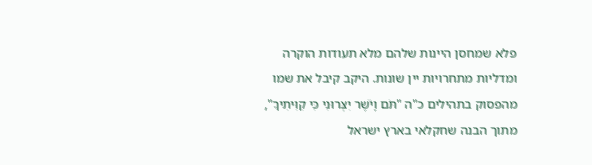פלא שמחסן היינות שלהם מלא תעודות הוקרה ומדליות מתחרויות יין שונות. היקב קיבל את שמו מהפסוק בתהילים כ"ה "תֹּם וָיֹשֶׁר יִצְּרוּנִי כִּי קִוִּיתִיךָ", מתוך הבנה שחקלאי בארץ ישראל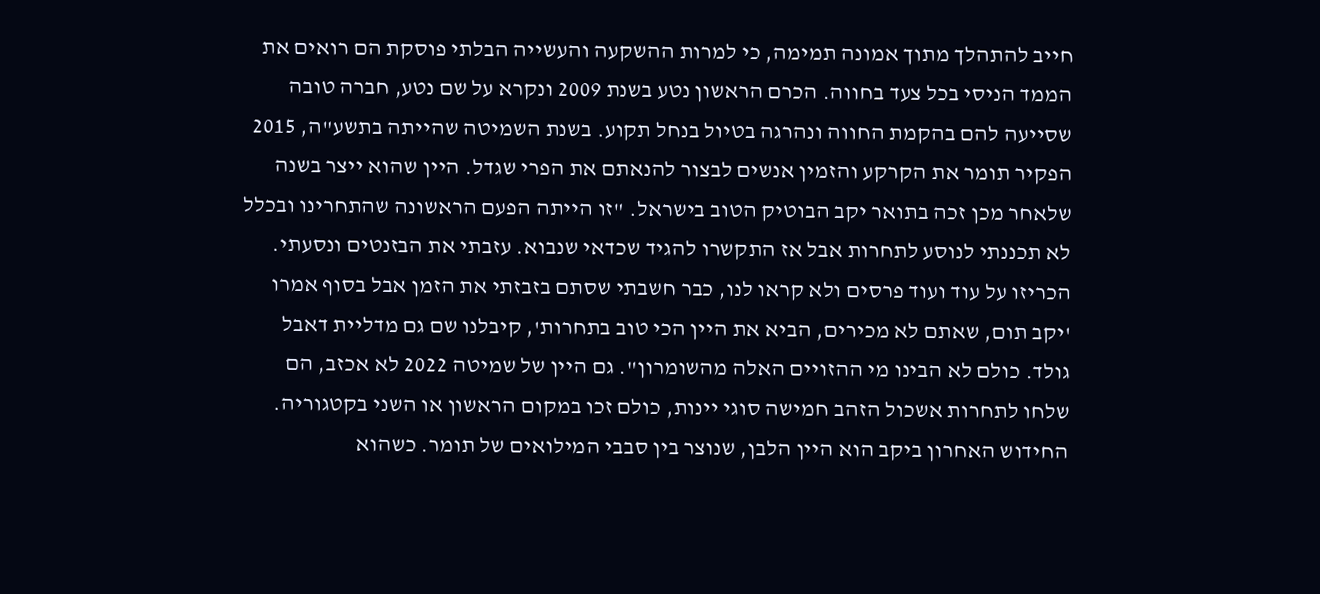חייב להתהלך מתוך אמונה תמימה, כי למרות ההשקעה והעשייה הבלתי פוסקת הם רואים את הממד הניסי בכל צעד בחווה. הכרם הראשון נטע בשנת 2009 ונקרא על שם נטע, חברה טובה שסייעה להם בהקמת החווה ונהרגה בטיול בנחל תקוע. בשנת השמיטה שהייתה בתשע"ה, 2015 הפקיר תומר את הקרקע והזמין אנשים לבצור להנאתם את הפרי שגדל. היין שהוא ייצר בשנה שלאחר מכן זכה בתואר יקב הבוטיק הטוב בישראל. "זו הייתה הפעם הראשונה שהתחרינו ובכלל לא תכננתי לנוסע לתחרות אבל אז התקשרו להגיד שכדאי שנבוא. עזבתי את הבזנטים ונסעתי. הכריזו על עוד ועוד פרסים ולא קראו לנו, כבר חשבתי שסתם בזבזתי את הזמן אבל בסוף אמרו 'יקב תום, שאתם לא מכירים, הביא את היין הכי טוב בתחרות', קיבלנו שם גם מדליית דאבל גולד. כולם לא הבינו מי ההזויים האלה מהשומרון". גם היין של שמיטה 2022 לא אכזב, הם שלחו לתחרות אשכול הזהב חמישה סוגי יינות, כולם זכו במקום הראשון או השני בקטגוריה.
החידוש האחרון ביקב הוא היין הלבן, שנוצר בין סבבי המילואים של תומר. כשהוא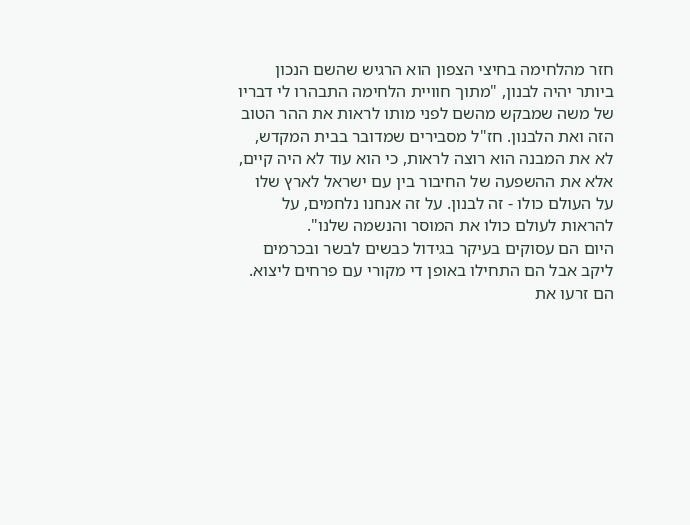חזר מהלחימה בחיצי הצפון הוא הרגיש שהשם הנכון ביותר יהיה לבנון, "מתוך חוויית הלחימה התבהרו לי דבריו של משה שמבקש מהשם לפני מותו לראות את ההר הטוב הזה ואת הלבנון. חז"ל מסבירים שמדובר בבית המקדש, לא את המבנה הוא רוצה לראות, כי הוא עוד לא היה קיים, אלא את ההשפעה של החיבור בין עם ישראל לארץ שלו על העולם כולו - זה לבנון. על זה אנחנו נלחמים, על להראות לעולם כולו את המוסר והנשמה שלנו".
היום הם עסוקים בעיקר בגידול כבשים לבשר ובכרמים ליקב אבל הם התחילו באופן די מקורי עם פרחים ליצוא. הם זרעו את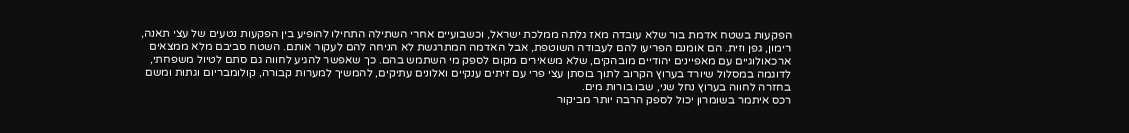הפקעות בשטח אדמת בור שלא עובדה מאז גלתה ממלכת ישראל, וכשבועיים אחרי השתילה התחילו להופיע בין הפקעות נטעים של עצי תאנה, רימון, גפן וזית. הם אומנם הפריעו להם לעבודה השוטפת, אבל האדמה המתרגשת לא הניחה להם לעקור אותם. השטח סביבם מלא ממצאים ארכאולוגיים עם מאפיינים יהודיים מובהקים, שלא משאירים מקום לספק מי השתמש בהם. כך שאפשר להגיע לחווה גם סתם לטיול משפחתי, לדוגמה במסלול שיורד בערוץ הקרוב לתוך בוסתן עצי פרי עם זיתים ענקיים ואלונים עתיקים, להמשיך למערות קבורה, קולומבריום וגתות ומשם בחזרה לחווה בערוץ נחל שני, שבו בורות מים.
רכס איתמר בשומרון יכול לספק הרבה יותר מביקור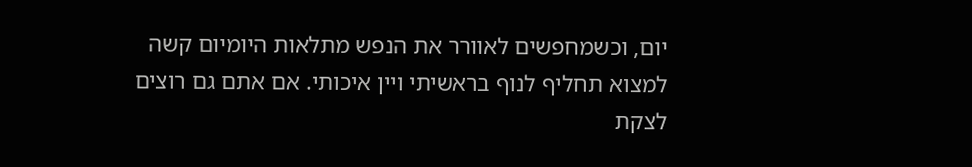יום, וכשמחפשים לאוורר את הנפש מתלאות היומיום קשה למצוא תחליף לנוף בראשיתי ויין איכותי. אם אתם גם רוצים לצקת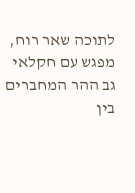לתוכה שאר רוח, מפגש עם חקלאי גב ההר המחברים בין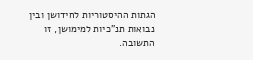הגתות ההיסטוריות לחידושן ובין נבואות תנ"כיות למימושן, זו התשובה.